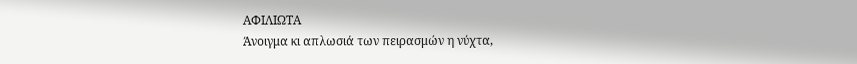ΑΦΙΛΙΩΤΑ
Άνοιγμα κι απλωσιά των πειρασμών η νύχτα,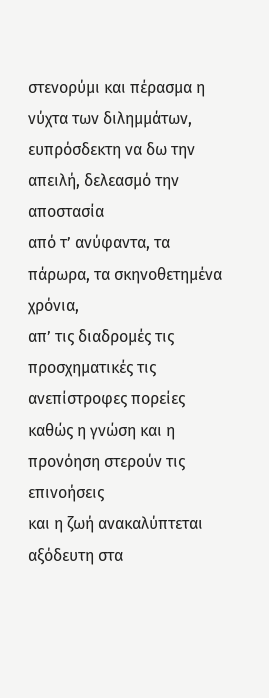στενορύμι και πέρασμα η νύχτα των διλημμάτων,
ευπρόσδεκτη να δω την απειλή, δελεασμό την αποστασία
από τ’ ανύφαντα, τα πάρωρα, τα σκηνοθετημένα χρόνια,
απ’ τις διαδρομές τις προσχηματικές τις ανεπίστροφες πορείες
καθώς η γνώση και η προνόηση στερούν τις επινοήσεις
και η ζωή ανακαλύπτεται αξόδευτη στα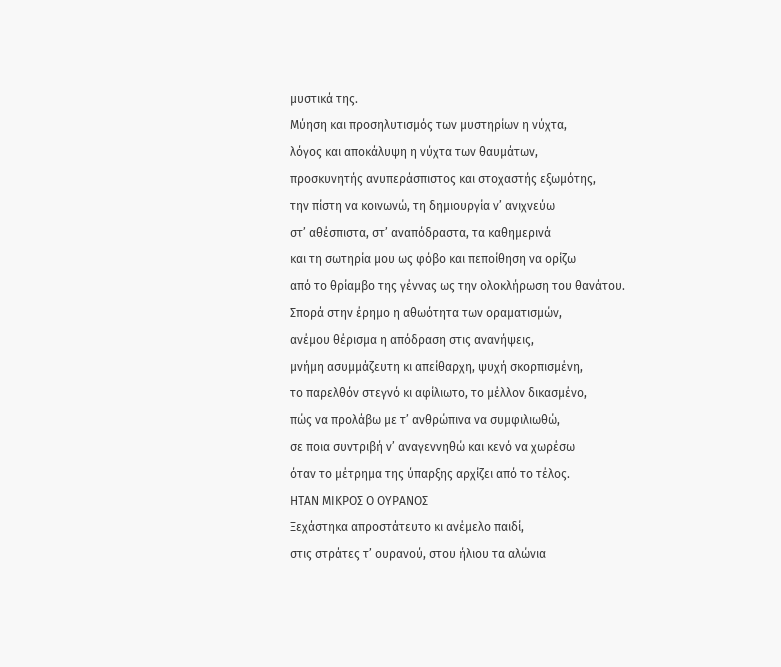μυστικά της.
Μύηση και προσηλυτισμός των μυστηρίων η νύχτα,
λόγος και αποκάλυψη η νύχτα των θαυμάτων,
προσκυνητής ανυπεράσπιστος και στοχαστής εξωμότης,
την πίστη να κοινωνώ, τη δημιουργία ν’ ανιχνεύω
στ’ αθέσπιστα, στ’ αναπόδραστα, τα καθημερινά
και τη σωτηρία μου ως φόβο και πεποίθηση να ορίζω
από το θρίαμβο της γέννας ως την ολοκλήρωση του θανάτου.
Σπορά στην έρημο η αθωότητα των οραματισμών,
ανέμου θέρισμα η απόδραση στις ανανήψεις,
μνήμη ασυμμάζευτη κι απείθαρχη, ψυχή σκορπισμένη,
το παρελθόν στεγνό κι αφίλιωτο, το μέλλον δικασμένο,
πώς να προλάβω με τ’ ανθρώπινα να συμφιλιωθώ,
σε ποια συντριβή ν’ αναγεννηθώ και κενό να χωρέσω
όταν το μέτρημα της ύπαρξης αρχίζει από το τέλος.
ΗΤΑΝ ΜΙΚΡΟΣ Ο ΟΥΡΑΝΟΣ
Ξεχάστηκα απροστάτευτο κι ανέμελο παιδί,
στις στράτες τ’ ουρανού, στου ήλιου τα αλώνια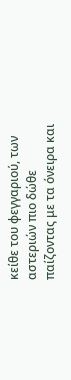κείθε του φεγγαριού, των αστεριών πιο δώθε
παίζοντας με τα όνειρα και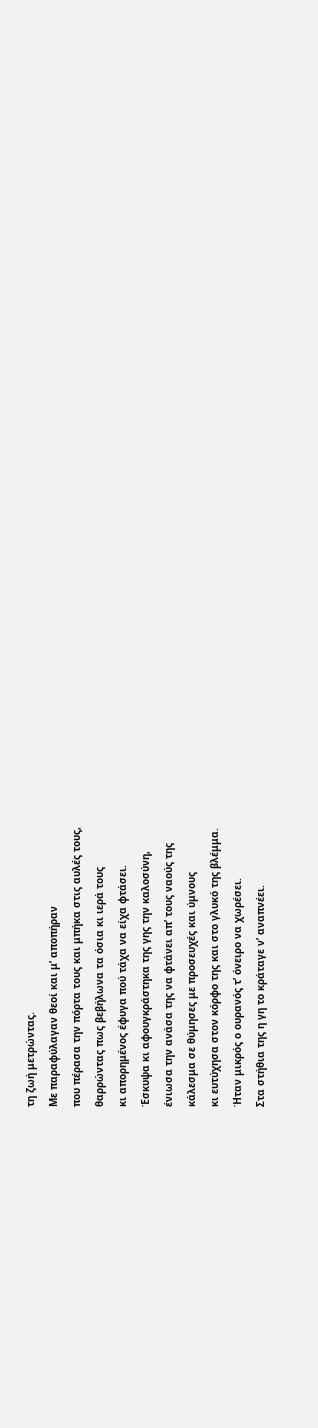τη ζωή μετρώντας.
Με παραφύλαγαν θεοί και μ’ αποπήραν
που πέρασα την πόρτα τους και μπήκα στις αυλές τους,
θαρρώντας πως βεβήλωνα τα όσια κι ιερά τους
κι απορημένος έφυγα πού τάχα να είχα φτάσει.
Έσκυψα κι αφουγκράστηκα της γης την καλοσύνη,
ένιωσα την ανάσα της να φτάνει απ’ τους ναούς της
κάλεσμα σε θύμησες με προσευχές και ύμνους
κι ευτύχησα στον κόρφο της και στο γλυκό της βλέμμα.
Ήταν μικρός ο ουρανός τ’ όνειρο να χωρέσει.
Στα στήθια της η γη το κράταγε ν’ αναπνέει.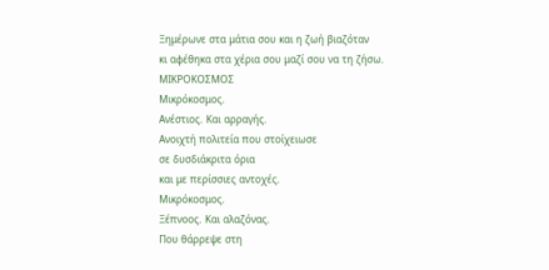Ξημέρωνε στα μάτια σου και η ζωή βιαζόταν
κι αφέθηκα στα χέρια σου μαζί σου να τη ζήσω.
ΜΙΚΡΟΚΟΣΜΟΣ
Μικρόκοσμος.
Ανέστιος. Και αρραγής.
Ανοιχτή πολιτεία που στοίχειωσε
σε δυσδιάκριτα όρια
και με περίσσιες αντοχές.
Μικρόκοσμος.
Ξέπνοος. Και αλαζόνας.
Που θάρρεψε στη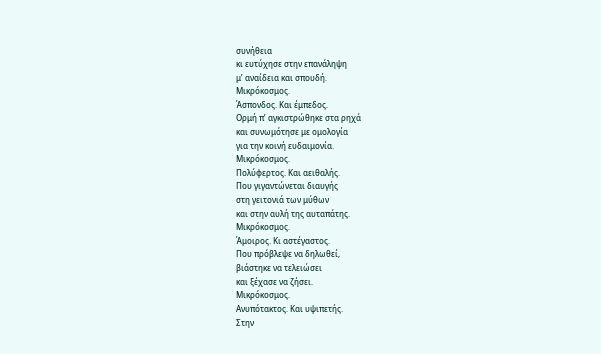συνήθεια
κι ευτύχησε στην επανάληψη
μ’ αναίδεια και σπουδή.
Μικρόκοσμος.
Άσπονδος. Και έμπεδος.
Ορμή π’ αγκιστρώθηκε στα ρηχά
και συνωμότησε με ομολογία
για την κοινή ευδαιμονία.
Μικρόκοσμος.
Πολύφερτος. Και αειθαλής.
Που γιγαντώνεται διαυγής
στη γειτονιά των μύθων
και στην αυλή της αυταπάτης.
Μικρόκοσμος.
Άμοιρος. Κι αστέγαστος.
Που πρόβλεψε να δηλωθεί,
βιάστηκε να τελειώσει
και ξέχασε να ζήσει.
Μικρόκοσμος.
Ανυπότακτος. Και υψιπετής.
Στην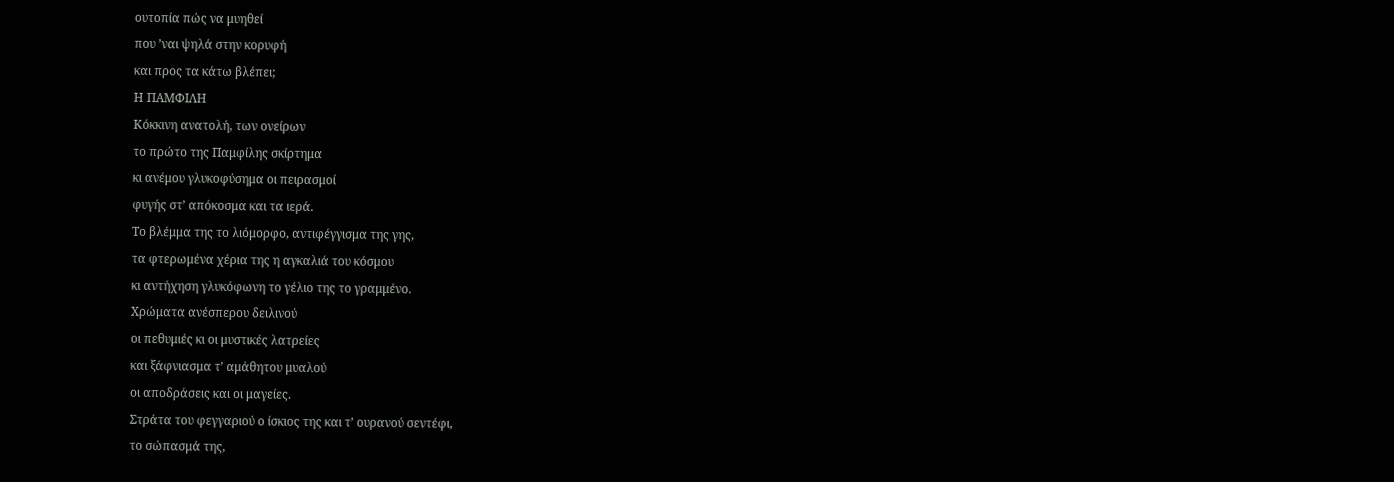ουτοπία πώς να μυηθεί
που ’ναι ψηλά στην κορυφή
και προς τα κάτω βλέπει;
Η ΠΑΜΦΙΛΗ
Κόκκινη ανατολή, των ονείρων
το πρώτο της Παμφίλης σκίρτημα
κι ανέμου γλυκοφύσημα οι πειρασμοί
φυγής στ’ απόκοσμα και τα ιερά.
Το βλέμμα της το λιόμορφο, αντιφέγγισμα της γης,
τα φτερωμένα χέρια της η αγκαλιά του κόσμου
κι αντήχηση γλυκόφωνη το γέλιο της το γραμμένο.
Χρώματα ανέσπερου δειλινού
οι πεθυμιές κι οι μυστικές λατρείες
και ξάφνιασμα τ’ αμάθητου μυαλού
οι αποδράσεις και οι μαγείες.
Στράτα του φεγγαριού ο ίσκιος της και τ’ ουρανού σεντέφι,
το σώπασμά της,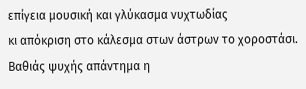επίγεια μουσική και γλύκασμα νυχτωδίας
κι απόκριση στο κάλεσμα στων άστρων το χοροστάσι.
Βαθιάς ψυχής απάντημα η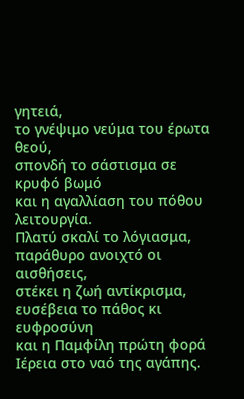γητειά,
το γνέψιμο νεύμα του έρωτα θεού,
σπονδή το σάστισμα σε κρυφό βωμό
και η αγαλλίαση του πόθου λειτουργία.
Πλατύ σκαλί το λόγιασμα, παράθυρο ανοιχτό οι αισθήσεις,
στέκει η ζωή αντίκρισμα, ευσέβεια το πάθος κι ευφροσύνη
και η Παμφίλη πρώτη φορά Ιέρεια στο ναό της αγάπης.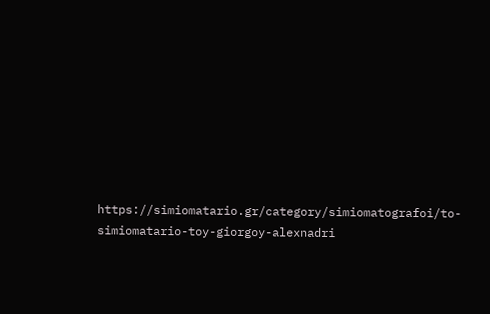https://simiomatario.gr/category/simiomatografoi/to-simiomatario-toy-giorgoy-alexnadri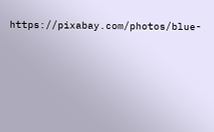https://pixabay.com/photos/blue-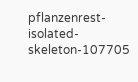pflanzenrest-isolated-skeleton-107705